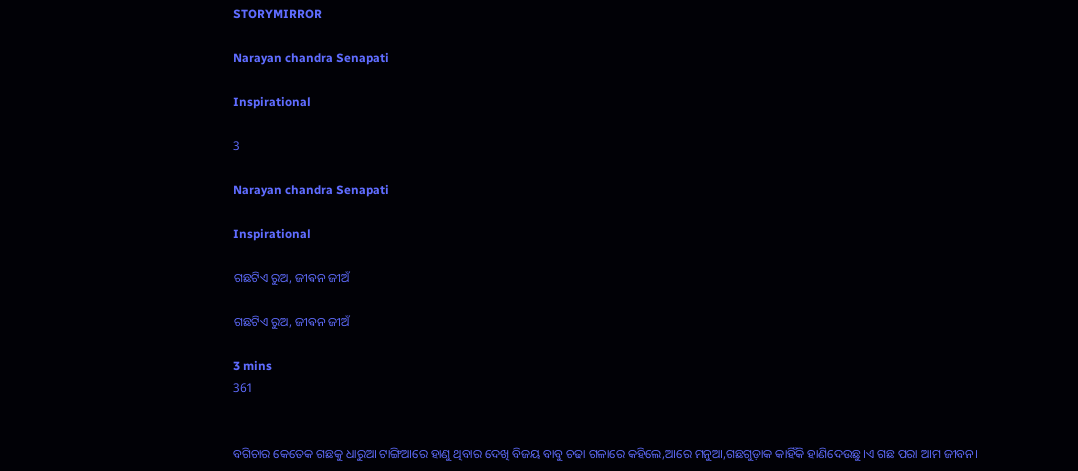STORYMIRROR

Narayan chandra Senapati

Inspirational

3

Narayan chandra Senapati

Inspirational

ଗଛଟିଏ ରୁଅ, ଜୀଵନ ଜୀଅଁ

ଗଛଟିଏ ରୁଅ, ଜୀଵନ ଜୀଅଁ

3 mins
361


ବଗିଚାର କେତେକ ଗଛକୁ ଧାରୁଆ ଟାଙ୍ଗିଆରେ ହାଣୁ ଥିବାର ଦେଖି ବିଜୟ ବାବୁ ଚଢା ଗଳାରେ କହିଲେ,ଆରେ ମନୁଆ,ଗଛଗୁଡ଼ାକ କାହିଁକି ହାଣିଦେଉଛୁ।ଏ ଗଛ ପରା ଆମ ଜୀବନ।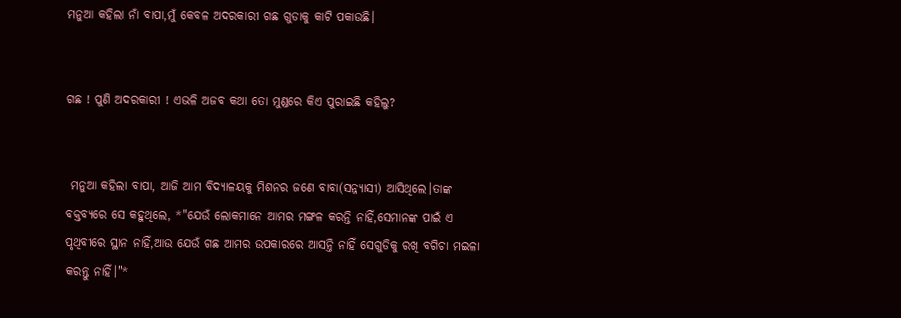ମନୁଆ କହିଲା ନାଁ ବାପା,ମୁଁ କେବଳ ଅଦରକାରୀ ଗଛ ଗୁଡାକୁ କାଟି ପକାଉଛି।


ଗଛ ! ପୁଣି ଅଦରକାରୀ ! ଏଭଳି ଅଜବ କଥା ତୋ ମୁଣ୍ଡରେ କିଏ ପୁରାଇଛି କହିଲୁ?


 ମନୁଆ କହିଲା ବାପା, ଆଜି ଆମ ବିଦ୍ୟାଳୟକୁ ମିଶନର ଜଣେ ବାବା(ସନ୍ନ୍ୟାସୀ) ଆସିଥିଲେ।ତାଙ୍କ ବକ୍ତବ୍ୟରେ ସେ କହୁଥିଲେ, *"ଯେଉଁ ଲୋକମାନେ ଆମର ମଙ୍ଗଳ କରନ୍ତି ନାହିଁ,ସେମାନଙ୍କ ପାଇଁ ଏ ପୃଥିବୀରେ ସ୍ଥାନ ନାହିଁ,ଆଉ ଯେଉଁ ଗଛ ଆମର ଉପକାରରେ ଆସନ୍ତି ନାହିଁ ସେଗୁଡିକୁ ରଖି ବଗିଚା ମଇଳା କରନ୍ତୁ ନାହିଁ।"*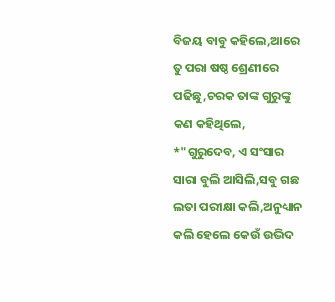ବିଜୟ ବାବୁ କହିଲେ,ଆରେ ତୁ ପରା ଷଷ୍ଠ ଶ୍ରେଣୀରେ ପଢିଛୁ,ଚରକ ତାଙ୍କ ଗୁରୁଙ୍କୁ କଣ କହିଥିଲେ, *"ଗୁରୁଦେବ, ଏ ସଂସାର ସାରା ବୁଲି ଆସିଲି,ସବୁ ଗଛ ଲତା ପରୀକ୍ଷା କଲି,ଅନୁଧ୍ୟାନ କଲି ହେଲେ କେଉଁ ଉଦ୍ଭିଦ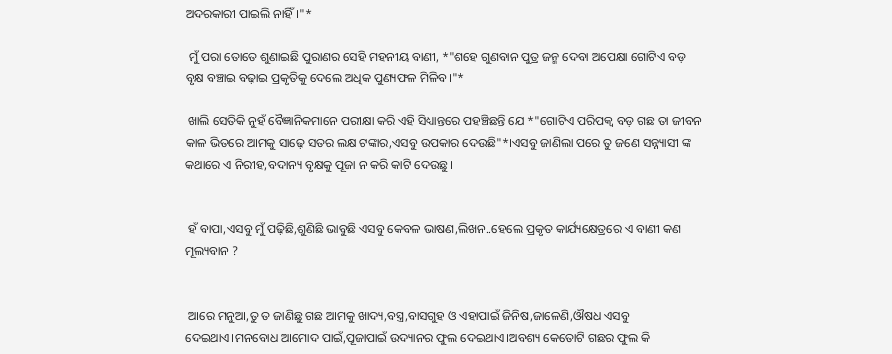ଅଦରକାରୀ ପାଇଲି ନାହିଁ।"*

 ମୁଁ ପରା ତୋତେ ଶୁଣାଇଛି ପୁରାଣର ସେହି ମହନୀୟ ବାଣୀ, *"ଶହେ ଗୁଣବାନ ପୁତ୍ର ଜନ୍ମ ଦେବା ଅପେକ୍ଷା ଗୋଟିଏ ବଡ଼ ବୃକ୍ଷ ବଞ୍ଚାଇ ବଢ଼ାଇ ପ୍ରକୃତିକୁ ଦେଲେ ଅଧିକ ପୁଣ୍ୟଫଳ ମିଳିବ।"*

 ଖାଲି ସେତିକି ନୁହଁ ବୈଜ୍ଞାନିକମାନେ ପରୀକ୍ଷା କରି ଏହି ସିଧ୍ୟାନ୍ତରେ ପହଞ୍ଚିଛନ୍ତି ଯେ *"ଗୋଟିଏ ପରିପକ୍ୱ ବଡ଼ ଗଛ ତା ଜୀବନ କାଳ ଭିତରେ ଆମକୁ ସାଢ଼େ ସତର ଲକ୍ଷ ଟଙ୍କାର,ଏସବୁ ଉପକାର ଦେଉଛି"*।ଏସବୁ ଜାଣିଲା ପରେ ତୁ ଜଣେ ସନ୍ନ୍ୟାସୀ ଙ୍କ କଥାରେ ଏ ନିରୀହ,ବଦାନ୍ୟ ବୃକ୍ଷକୁ ପୂଜା ନ କରି କାଟି ଦେଉଛୁ।


 ହଁ ବାପା,ଏସବୁ ମୁଁ ପଢ଼ିଛି,ଶୁଣିଛି ଭାବୁଛି ଏସବୁ କେବଳ ଭାଷଣ,ଲିଖନ..ହେଲେ ପ୍ରକୃତ କାର୍ଯ୍ୟକ୍ଷେତ୍ରରେ ଏ ବାଣୀ କଣ ମୂଲ୍ୟବାନ ?


 ଆରେ ମନୁଆ,ତୁ ତ ଜାଣିଛୁ ଗଛ ଆମକୁ ଖାଦ୍ୟ,ବସ୍ତ୍ର,ବାସଗୁହ ଓ ଏହାପାଇଁ ଜିନିଷ,ଜାଳେଣି,ଔଷଧ ଏସବୁ ଦେଇଥାଏ।ମନବୋଧ ଆମୋଦ ପାଇଁ,ପୂଜାପାଇଁ ଉଦ୍ୟାନର ଫୁଲ ଦେଇଥାଏ।ଅବଶ୍ୟ କେତୋଟି ଗଛର ଫୁଲ କି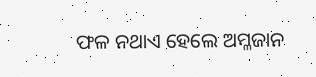ଫଳ ନଥାଏ ହେଲେ ଅମ୍ଳଜାନ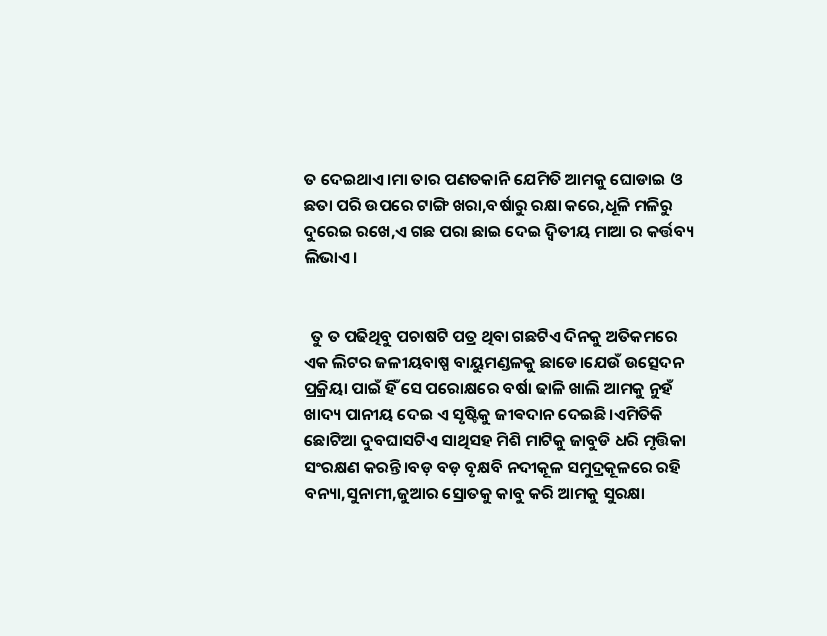ତ ଦେଇଥାଏ।ମା ତାର ପଣତକାନି ଯେମିତି ଆମକୁ ଘୋଡାଇ ଓ ଛତା ପରି ଉପରେ ଟାଙ୍ଗି ଖରା,ବର୍ଷାରୁ ରକ୍ଷା କରେ,ଧୂଳି ମଳିରୁ ଦୁରେଇ ରଖେ,ଏ ଗଛ ପରା ଛାଇ ଦେଇ ଦ୍ୱିତୀୟ ମାଆ ର କର୍ତ୍ତବ୍ୟ ଲିଭାଏ।


  ତୁ ତ ପଢିଥିବୁ ପଚାଷଟି ପତ୍ର ଥିବା ଗଛଟିଏ ଦିନକୁ ଅତିକମରେ ଏକ ଲିଟର ଜଳୀୟବାଷ୍ପ ବାୟୁମଣ୍ଡଳକୁ ଛାଡେ।ଯେଉଁ ଉତ୍ସେଦନ ପ୍ରକ୍ରିୟା ପାଇଁ ହିଁ ସେ ପରୋକ୍ଷରେ ବର୍ଷା ଢାଳି ଖାଲି ଆମକୁ ନୁହଁ ଖାଦ୍ୟ ପାନୀୟ ଦେଇ ଏ ସୃଷ୍ଟିକୁ ଜୀଵଦାନ ଦେଇଛି।ଏମିତିକି ଛୋଟିଆ ଦୁବଘାସଟିଏ ସାଥିସହ ମିଶି ମାଟିକୁ ଜାବୁଡି ଧରି ମୃତ୍ତିକା ସଂରକ୍ଷଣ କରନ୍ତି।ବଡ଼ ବଡ଼ ବୃକ୍ଷବି ନଦୀକୂଳ ସମୁଦ୍ରକୂଳରେ ରହି ବନ୍ୟା,ସୁନାମୀ,ଜୁଆର ସ୍ରୋତକୁ କାବୁ କରି ଆମକୁ ସୁରକ୍ଷା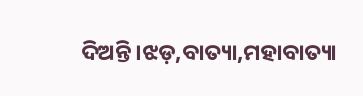ଦିଅନ୍ତି।ଝଡ଼,ବାତ୍ୟା,ମହାବାତ୍ୟା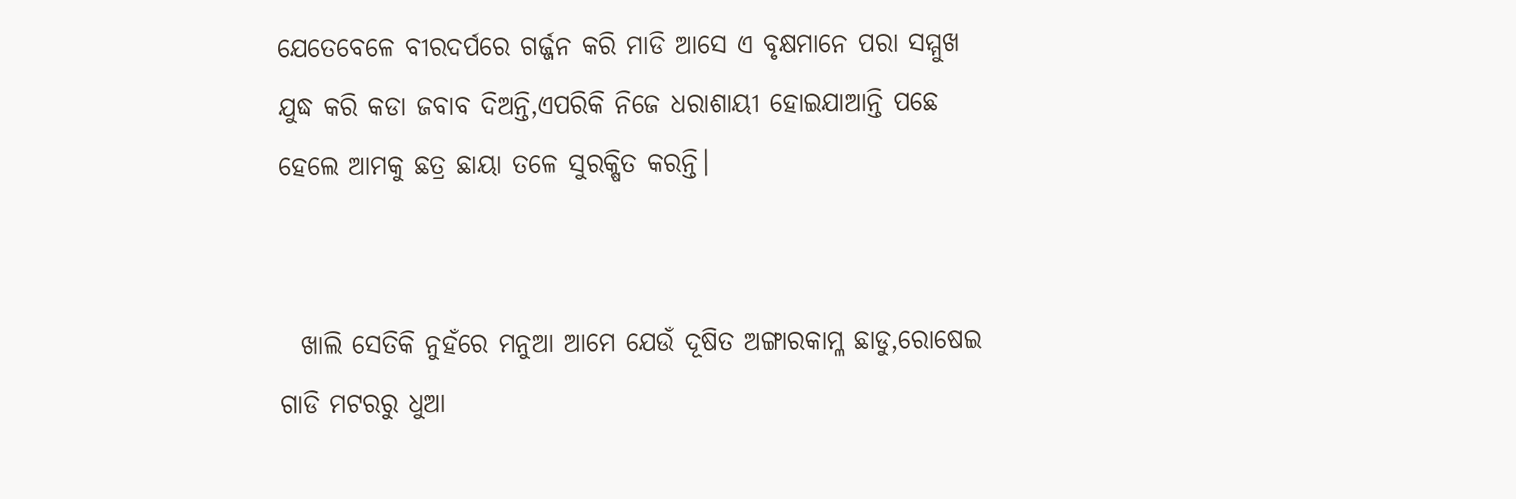ଯେତେବେଳେ ବୀରଦର୍ପରେ ଗର୍ଜ୍ଜନ କରି ମାଡି ଆସେ ଏ ବୃକ୍ଷମାନେ ପରା ସମ୍ମୁଖ ଯୁଦ୍ଧ କରି କଡା ଜବାବ ଦିଅନ୍ତି,ଏପରିକି ନିଜେ ଧରାଶାୟୀ ହୋଇଯାଆନ୍ତି ପଛେ ହେଲେ ଆମକୁ ଛତ୍ର ଛାୟା ତଳେ ସୁରକ୍ଷିତ କରନ୍ତି।


  ଖାଲି ସେତିକି ନୁହଁରେ ମନୁଆ ଆମେ ଯେଉଁ ଦୂଷିତ ଅଙ୍ଗାରକାମ୍ଳ ଛାଡୁ,ରୋଷେଇ ଗାଡି ମଟରରୁ ଧୁଆ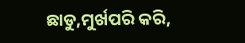ଛାଡୁ,ମୁର୍ଖପରି କରି,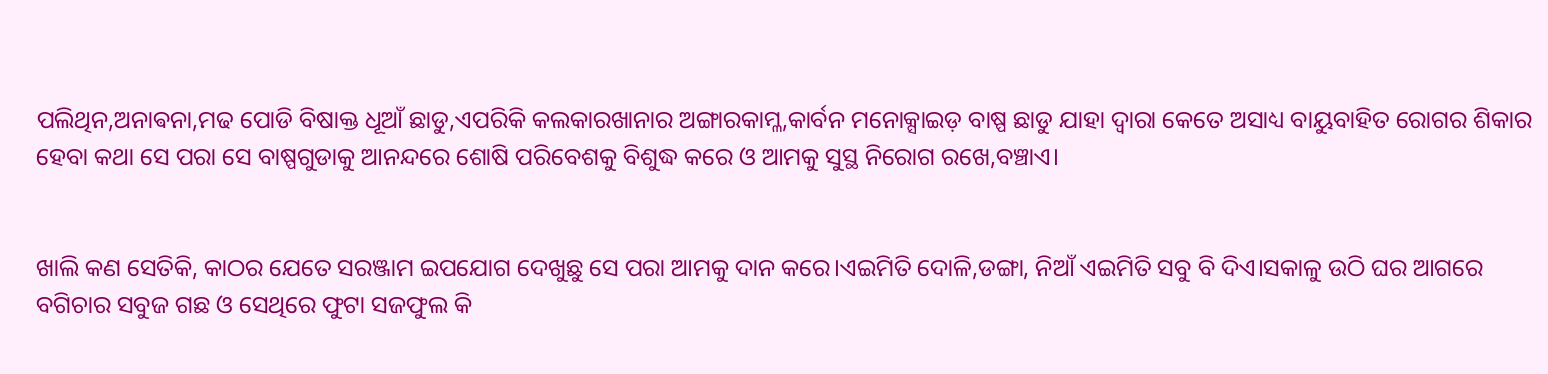ପଲିଥିନ,ଅନାଵନା,ମଢ ପୋଡି ବିଷାକ୍ତ ଧୂଆଁ ଛାଡୁ,ଏପରିକି କଲକାରଖାନାର ଅଙ୍ଗାରକାମ୍ଳ,କାର୍ବନ ମନୋକ୍ସାଇଡ଼ ବାଷ୍ପ ଛାଡୁ ଯାହା ଦ୍ୱାରା କେତେ ଅସାଧ୍ୟ ବାୟୁବାହିତ ରୋଗର ଶିକାର ହେବା କଥା ସେ ପରା ସେ ବାଷ୍ପଗୁଡାକୁ ଆନନ୍ଦରେ ଶୋଷି ପରିବେଶକୁ ବିଶୁଦ୍ଧ କରେ ଓ ଆମକୁ ସୁସ୍ଥ ନିରୋଗ ରଖେ,ବଞ୍ଚାଏ।


ଖାଲି କଣ ସେତିକି, କାଠର ଯେତେ ସରଞ୍ଜାମ ଇପଯୋଗ ଦେଖୁଛୁ ସେ ପରା ଆମକୁ ଦାନ କରେ।ଏଇମିତି ଦୋଳି,ଡଙ୍ଗା, ନିଆଁ ଏଇମିତି ସବୁ ବି ଦିଏ।ସକାଳୁ ଉଠି ଘର ଆଗରେ ବଗିଚାର ସବୁଜ ଗଛ ଓ ସେଥିରେ ଫୁଟା ସଜଫୁଲ କି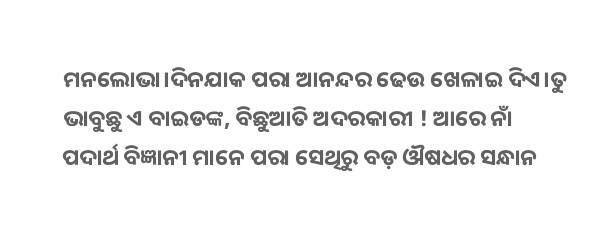ମନଲୋଭା।ଦିନଯାକ ପରା ଆନନ୍ଦର ଢେଉ ଖେଳାଇ ଦିଏ।ତୁ ଭାବୁଛୁ ଏ ବାଇଡଙ୍କ, ବିଛୁଆତି ଅଦରକାରୀ ! ଆରେ ନାଁ ପଦାର୍ଥ ବିଜ୍ଞାନୀ ମାନେ ପରା ସେଥିରୁ ବଡ଼ ଔଷଧର ସନ୍ଧାନ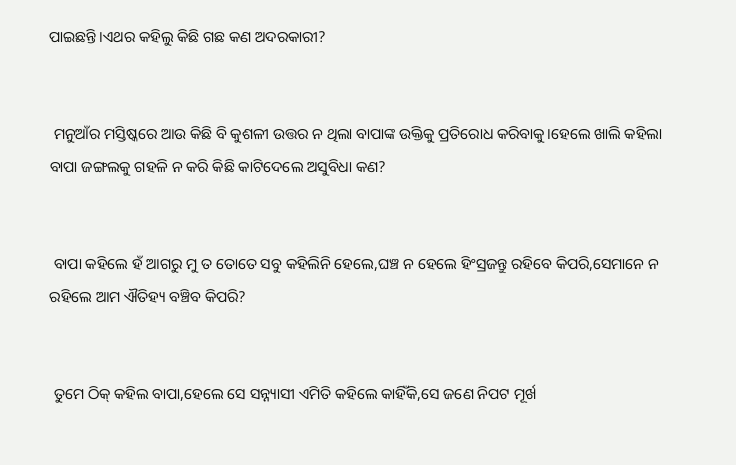ପାଇଛନ୍ତି।ଏଥର କହିଲୁ କିଛି ଗଛ କଣ ଅଦରକାରୀ?


 ମନୁଆଁର ମସ୍ତିଷ୍କରେ ଆଉ କିଛି ବି କୁଶଳୀ ଉତ୍ତର ନ ଥିଲା ବାପାଙ୍କ ଉକ୍ତିକୁ ପ୍ରତିରୋଧ କରିବାକୁ।ହେଲେ ଖାଲି କହିଲା ବାପା ଜଙ୍ଗଲକୁ ଗହଳି ନ କରି କିଛି କାଟିଦେଲେ ଅସୁବିଧା କଣ?


 ବାପା କହିଲେ ହଁ ଆଗରୁ ମୁ ତ ତୋତେ ସବୁ କହିଲିନି ହେଲେ,ଘଞ୍ଚ ନ ହେଲେ ହିଂସ୍ରଜନ୍ତୁ ରହିବେ କିପରି,ସେମାନେ ନ ରହିଲେ ଆମ ଐତିହ୍ୟ ବଞ୍ଚିବ କିପରି?


 ତୁମେ ଠିକ୍ କହିଲ ବାପା,ହେଲେ ସେ ସନ୍ନ୍ୟାସୀ ଏମିତି କହିଲେ କାହିଁକି,ସେ ଜଣେ ନିପଟ ମୂର୍ଖ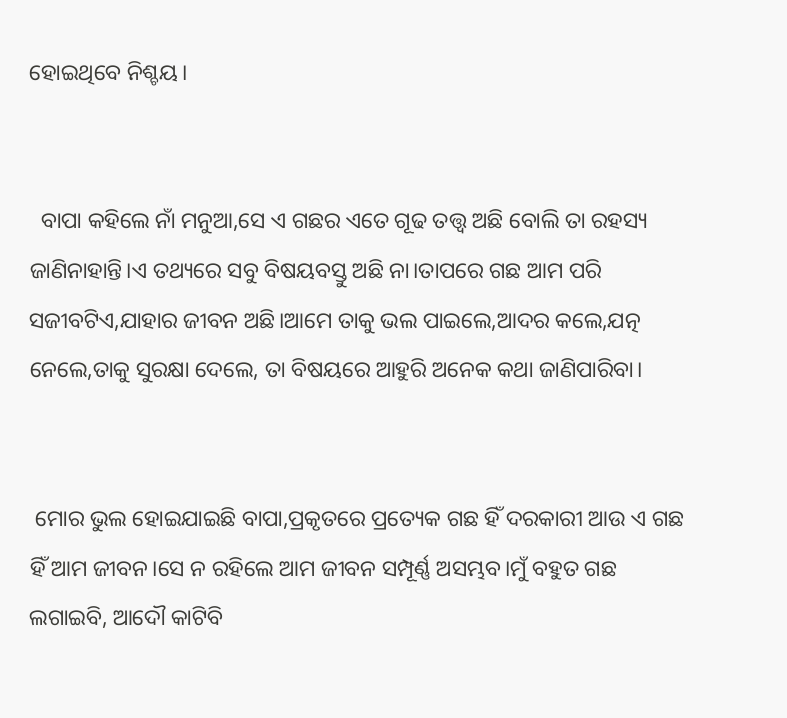ହୋଇଥିବେ ନିଶ୍ଚୟ।


  ବାପା କହିଲେ ନାଁ ମନୁଆ,ସେ ଏ ଗଛର ଏତେ ଗୂଢ ତତ୍ତ୍ୱ ଅଛି ବୋଲି ତା ରହସ୍ୟ ଜାଣିନାହାନ୍ତି।ଏ ତଥ୍ୟରେ ସବୁ ବିଷୟବସ୍ତୁ ଅଛି ନା।ତାପରେ ଗଛ ଆମ ପରି ସଜୀବଟିଏ,ଯାହାର ଜୀବନ ଅଛି।ଆମେ ତାକୁ ଭଲ ପାଇଲେ,ଆଦର କଲେ,ଯତ୍ନ ନେଲେ,ତାକୁ ସୁରକ୍ଷା ଦେଲେ, ତା ବିଷୟରେ ଆହୁରି ଅନେକ କଥା ଜାଣିପାରିବା।


 ମୋର ଭୁଲ ହୋଇଯାଇଛି ବାପା,ପ୍ରକୃତରେ ପ୍ରତ୍ୟେକ ଗଛ ହିଁ ଦରକାରୀ ଆଉ ଏ ଗଛ ହିଁ ଆମ ଜୀବନ।ସେ ନ ରହିଲେ ଆମ ଜୀବନ ସମ୍ପୂର୍ଣ୍ଣ ଅସମ୍ଭବ।ମୁଁ ବହୁତ ଗଛ ଲଗାଇବି, ଆଦୌ କାଟିବି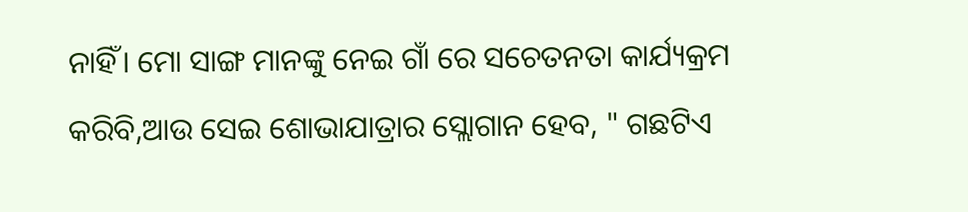ନାହିଁ। ମୋ ସାଙ୍ଗ ମାନଙ୍କୁ ନେଇ ଗାଁ ରେ ସଚେତନତା କାର୍ଯ୍ୟକ୍ରମ କରିବି,ଆଉ ସେଇ ଶୋଭାଯାତ୍ରାର ସ୍ଲୋଗାନ ହେବ, " ଗଛଟିଏ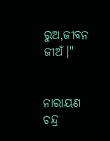ରୁଅ,ଜୀବନ ଜୀଅଁ।"


ନାରାୟଣ ଚନ୍ଦ୍ର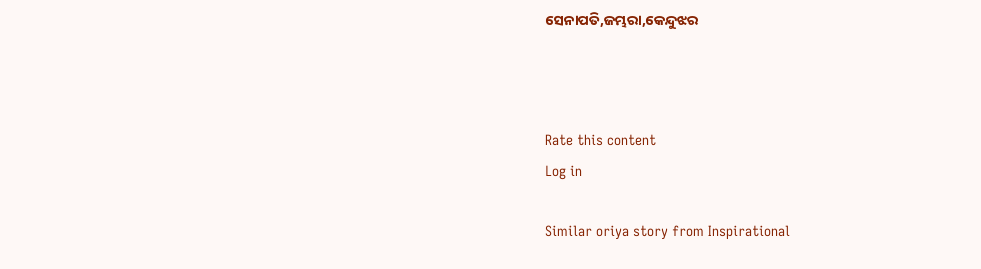ସେନାପତି,ଜମ୍ଭରା,କେନ୍ଦୁଝର



Rate this content
Log in

Similar oriya story from Inspirational